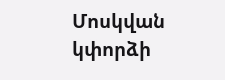Մոսկվան կփորձի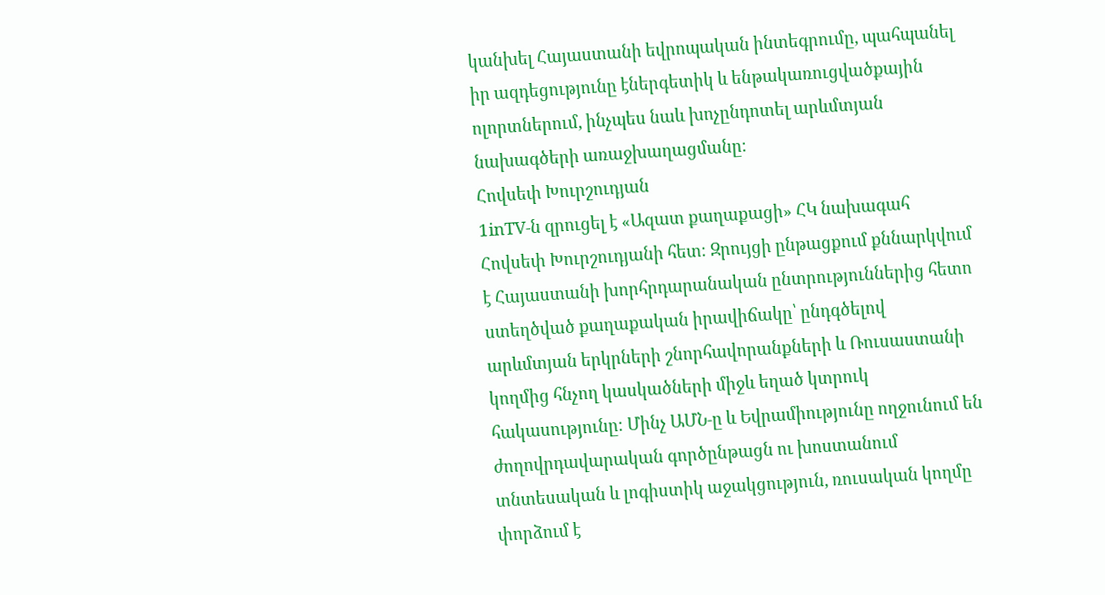կանխել Հայաստանի եվրոպական ինտեգրումը, պահպանել իր ազդեցությունը էներգետիկ և ենթակառուցվածքային ոլորտներում, ինչպես նաև խոչընդոտել արևմտյան նախագծերի առաջխաղացմանը։
Հովսեփ Խուրշուդյան
1inTV‑ն զրուցել է «Ազատ քաղաքացի» ՀԿ նախագահ Հովսեփ Խուրշուդյանի հետ։ Զրույցի ընթացքում քննարկվում է Հայաստանի խորհրդարանական ընտրություններից հետո ստեղծված քաղաքական իրավիճակը՝ ընդգծելով արևմտյան երկրների շնորհավորանքների և Ռուսաստանի կողմից հնչող կասկածների միջև եղած կտրուկ հակասությունը։ Մինչ ԱՄՆ‑ը և Եվրամիությունը ողջունում են ժողովրդավարական գործընթացն ու խոստանում տնտեսական և լոգիստիկ աջակցություն, ռուսական կողմը փորձում է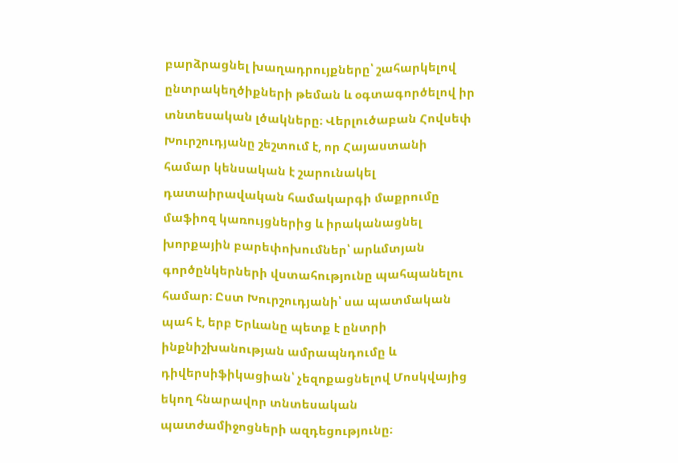բարձրացնել խաղադրույքները՝ շահարկելով ընտրակեղծիքների թեման և օգտագործելով իր տնտեսական լծակները։ Վերլուծաբան Հովսեփ Խուրշուդյանը շեշտում է, որ Հայաստանի համար կենսական է շարունակել դատաիրավական համակարգի մաքրումը մաֆիոզ կառույցներից և իրականացնել խորքային բարեփոխումներ՝ արևմտյան գործընկերների վստահությունը պահպանելու համար։ Ըստ Խուրշուդյանի՝ սա պատմական պահ է, երբ Երևանը պետք է ընտրի ինքնիշխանության ամրապնդումը և դիվերսիֆիկացիան՝ չեզոքացնելով Մոսկվայից եկող հնարավոր տնտեսական պատժամիջոցների ազդեցությունը։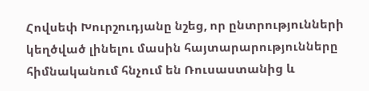Հովսեփ Խուրշուդյանը նշեց, որ ընտրությունների կեղծված լինելու մասին հայտարարությունները հիմնականում հնչում են Ռուսաստանից և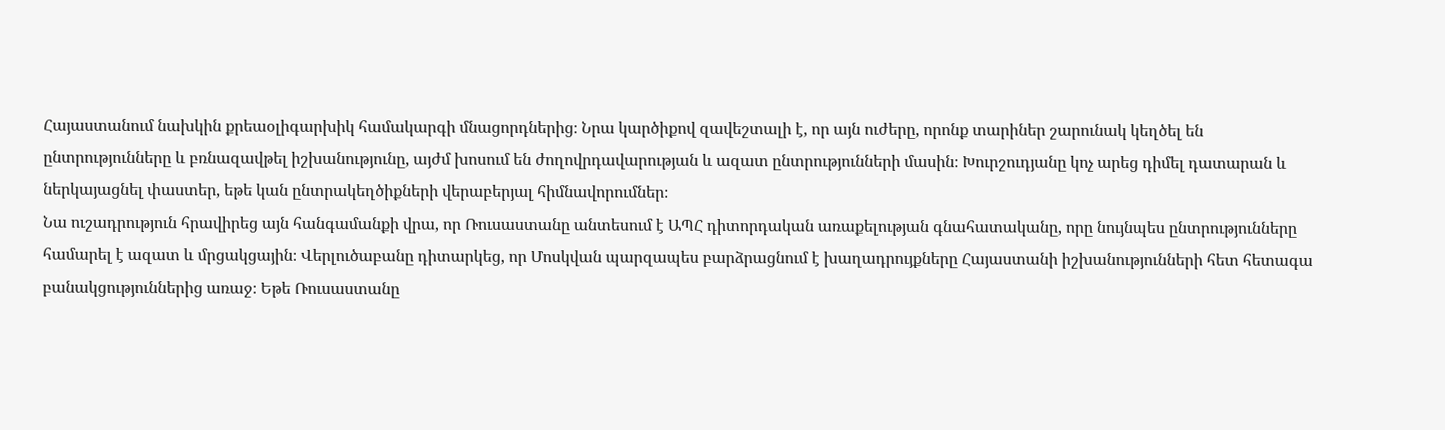Հայաստանում նախկին քրեաօլիգարխիկ համակարգի մնացորդներից։ Նրա կարծիքով զավեշտալի է, որ այն ուժերը, որոնք տարիներ շարունակ կեղծել են ընտրությունները և բռնազավթել իշխանությունը, այժմ խոսում են ժողովրդավարության և ազատ ընտրությունների մասին։ Խուրշուդյանը կոչ արեց դիմել դատարան և ներկայացնել փաստեր, եթե կան ընտրակեղծիքների վերաբերյալ հիմնավորումներ։
Նա ուշադրություն հրավիրեց այն հանգամանքի վրա, որ Ռուսաստանը անտեսում է ԱՊՀ դիտորդական առաքելության գնահատականը, որը նույնպես ընտրությունները համարել է ազատ և մրցակցային։ Վերլուծաբանը դիտարկեց, որ Մոսկվան պարզապես բարձրացնում է խաղադրույքները Հայաստանի իշխանությունների հետ հետագա բանակցություններից առաջ։ Եթե Ռուսաստանը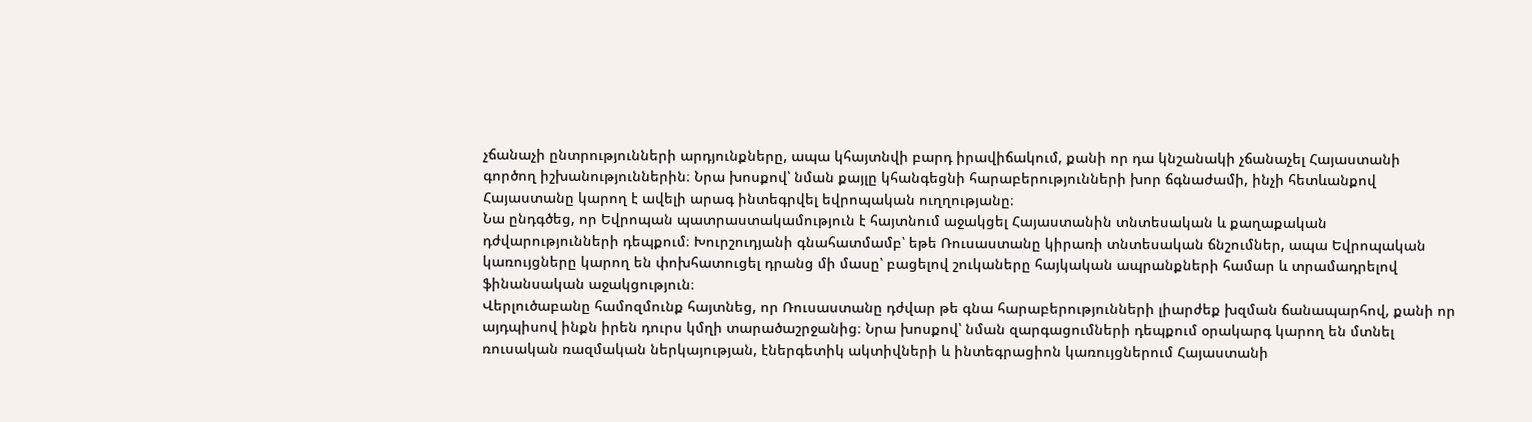չճանաչի ընտրությունների արդյունքները, ապա կհայտնվի բարդ իրավիճակում, քանի որ դա կնշանակի չճանաչել Հայաստանի գործող իշխանություններին։ Նրա խոսքով՝ նման քայլը կհանգեցնի հարաբերությունների խոր ճգնաժամի, ինչի հետևանքով Հայաստանը կարող է ավելի արագ ինտեգրվել եվրոպական ուղղությանը։
Նա ընդգծեց, որ Եվրոպան պատրաստակամություն է հայտնում աջակցել Հայաստանին տնտեսական և քաղաքական դժվարությունների դեպքում։ Խուրշուդյանի գնահատմամբ՝ եթե Ռուսաստանը կիրառի տնտեսական ճնշումներ, ապա Եվրոպական կառույցները կարող են փոխհատուցել դրանց մի մասը՝ բացելով շուկաները հայկական ապրանքների համար և տրամադրելով ֆինանսական աջակցություն։
Վերլուծաբանը համոզմունք հայտնեց, որ Ռուսաստանը դժվար թե գնա հարաբերությունների լիարժեք խզման ճանապարհով, քանի որ այդպիսով ինքն իրեն դուրս կմղի տարածաշրջանից։ Նրա խոսքով՝ նման զարգացումների դեպքում օրակարգ կարող են մտնել ռուսական ռազմական ներկայության, էներգետիկ ակտիվների և ինտեգրացիոն կառույցներում Հայաստանի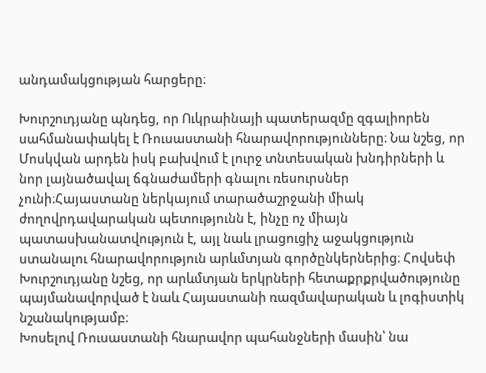անդամակցության հարցերը։

Խուրշուդյանը պնդեց, որ Ուկրաինայի պատերազմը զգալիորեն սահմանափակել է Ռուսաստանի հնարավորությունները։ Նա նշեց, որ Մոսկվան արդեն իսկ բախվում է լուրջ տնտեսական խնդիրների և նոր լայնածավալ ճգնաժամերի գնալու ռեսուրսներ չունի։Հայաստանը ներկայում տարածաշրջանի միակ ժողովրդավարական պետությունն է, ինչը ոչ միայն պատասխանատվություն է, այլ նաև լրացուցիչ աջակցություն ստանալու հնարավորություն արևմտյան գործընկերներից։ Հովսեփ Խուրշուդյանը նշեց, որ արևմտյան երկրների հետաքրքրվածությունը պայմանավորված է նաև Հայաստանի ռազմավարական և լոգիստիկ նշանակությամբ։
Խոսելով Ռուսաստանի հնարավոր պահանջների մասին՝ նա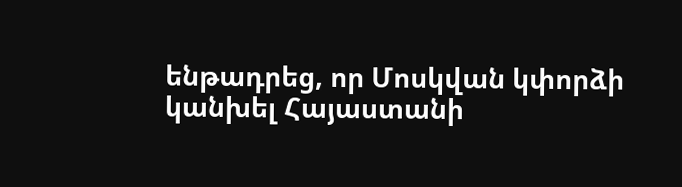ենթադրեց, որ Մոսկվան կփորձի կանխել Հայաստանի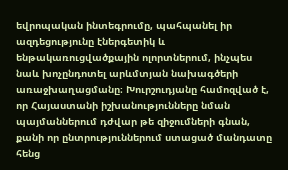եվրոպական ինտեգրումը, պահպանել իր ազդեցությունը էներգետիկ և ենթակառուցվածքային ոլորտներում, ինչպես նաև խոչընդոտել արևմտյան նախագծերի առաջխաղացմանը։ Խուրշուդյանը համոզված է, որ Հայաստանի իշխանությունները նման պայմաններում դժվար թե զիջումների գնան, քանի որ ընտրություններում ստացած մանդատը հենց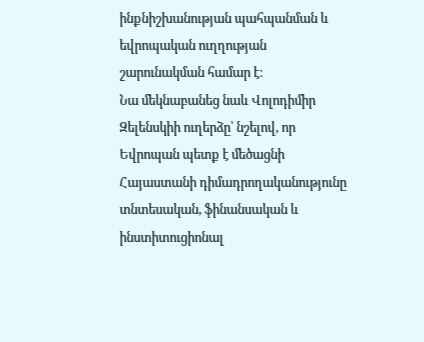ինքնիշխանության պահպանման և եվրոպական ուղղության շարունակման համար է։
Նա մեկնաբանեց նաև Վոլոդիմիր Զելենսկիի ուղերձը՝ նշելով, որ Եվրոպան պետք է մեծացնի Հայաստանի դիմադրողականությունը տնտեսական, ֆինանսական և ինստիտուցիոնալ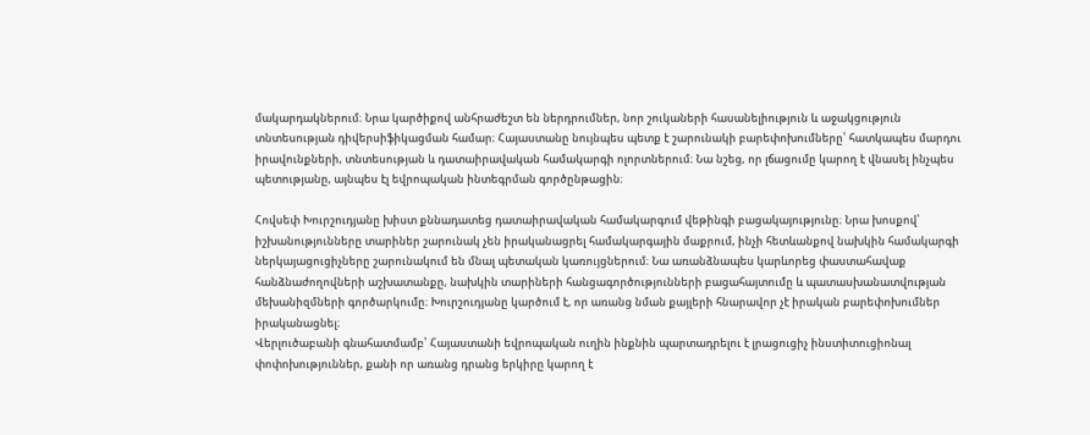մակարդակներում։ Նրա կարծիքով անհրաժեշտ են ներդրումներ, նոր շուկաների հասանելիություն և աջակցություն տնտեսության դիվերսիֆիկացման համար։ Հայաստանը նույնպես պետք է շարունակի բարեփոխումները՝ հատկապես մարդու իրավունքների, տնտեսության և դատաիրավական համակարգի ոլորտներում։ Նա նշեց, որ լճացումը կարող է վնասել ինչպես պետությանը, այնպես էլ եվրոպական ինտեգրման գործընթացին։

Հովսեփ Խուրշուդյանը խիստ քննադատեց դատաիրավական համակարգում վեթինգի բացակայությունը։ Նրա խոսքով՝ իշխանությունները տարիներ շարունակ չեն իրականացրել համակարգային մաքրում, ինչի հետևանքով նախկին համակարգի ներկայացուցիչները շարունակում են մնալ պետական կառույցներում։ Նա առանձնապես կարևորեց փաստահավաք հանձնաժողովների աշխատանքը, նախկին տարիների հանցագործությունների բացահայտումը և պատասխանատվության մեխանիզմների գործարկումը։ Խուրշուդյանը կարծում է, որ առանց նման քայլերի հնարավոր չէ իրական բարեփոխումներ իրականացնել։
Վերլուծաբանի գնահատմամբ՝ Հայաստանի եվրոպական ուղին ինքնին պարտադրելու է լրացուցիչ ինստիտուցիոնալ փոփոխություններ, քանի որ առանց դրանց երկիրը կարող է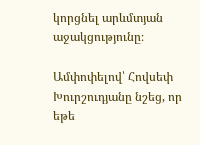կորցնել արևմտյան աջակցությունը։

Ամփոփելով՝ Հովսեփ Խուրշուդյանը նշեց, որ եթե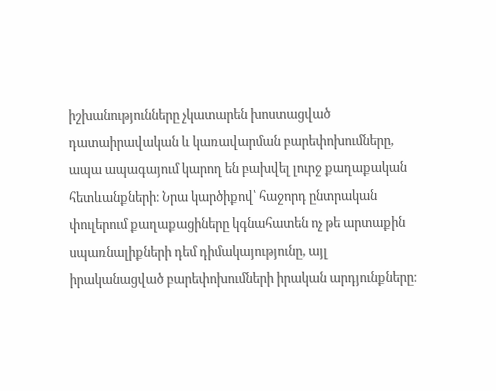իշխանությունները չկատարեն խոստացված դատաիրավական և կառավարման բարեփոխումները, ապա ապագայում կարող են բախվել լուրջ քաղաքական հետևանքների։ Նրա կարծիքով՝ հաջորդ ընտրական փուլերում քաղաքացիները կգնահատեն ոչ թե արտաքին սպառնալիքների դեմ դիմակայությունը, այլ իրականացված բարեփոխումների իրական արդյունքները։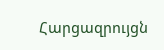Հարցազրույցն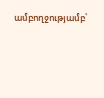ամբողջությամբ՝